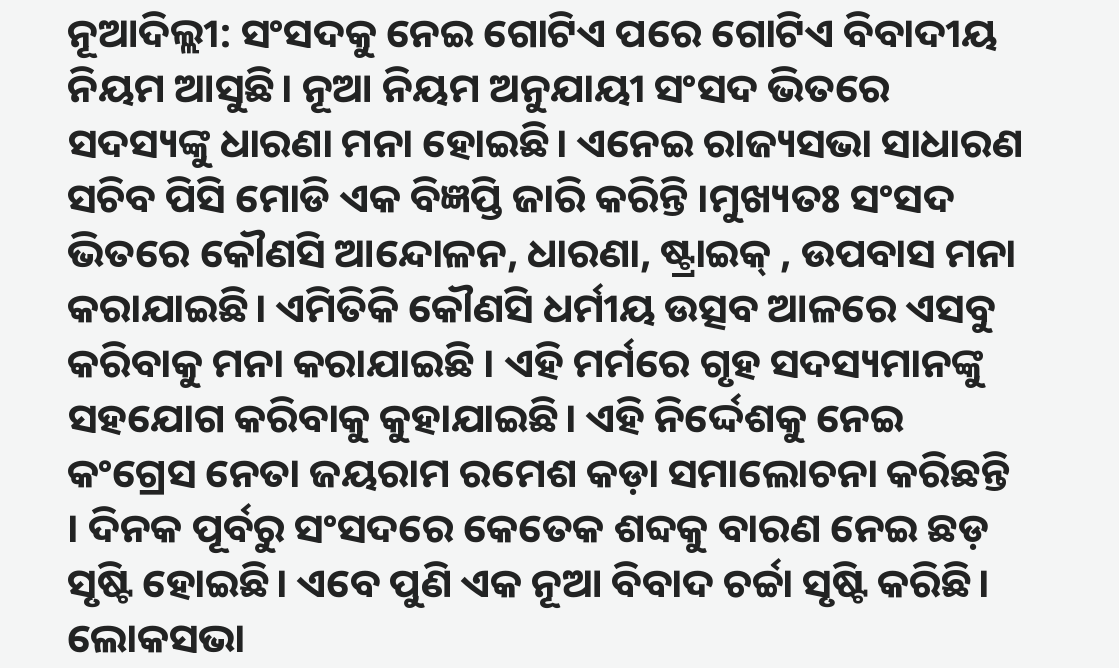ନୂଆଦିଲ୍ଲୀ: ସଂସଦକୁ ନେଇ ଗୋଟିଏ ପରେ ଗୋଟିଏ ବିବାଦୀୟ ନିୟମ ଆସୁଛି। ନୂଆ ନିୟମ ଅନୁଯାୟୀ ସଂସଦ ଭିତରେ ସଦସ୍ୟଙ୍କୁ ଧାରଣା ମନା ହୋଇଛି। ଏନେଇ ରାଜ୍ୟସଭା ସାଧାରଣ ସଚିବ ପିସି ମୋଡି ଏକ ବିଜ୍ଞପ୍ତି ଜାରି କରିନ୍ତି ।ମୁଖ୍ୟତଃ ସଂସଦ ଭିତରେ କୌଣସି ଆନ୍ଦୋଳନ, ଧାରଣା, ଷ୍ଟ୍ରାଇକ୍ , ଉପବାସ ମନା କରାଯାଇଛି। ଏମିତିକି କୌଣସି ଧର୍ମୀୟ ଉତ୍ସବ ଆଳରେ ଏସବୁ କରିବାକୁ ମନା କରାଯାଇଛି । ଏହି ମର୍ମରେ ଗୃହ ସଦସ୍ୟମାନଙ୍କୁ ସହଯୋଗ କରିବାକୁ କୁହାଯାଇଛି। ଏହି ନିର୍ଦ୍ଦେଶକୁ ନେଇ କଂଗ୍ରେସ ନେତା ଜୟରାମ ରମେଶ କଡ଼ା ସମାଲୋଚନା କରିଛନ୍ତି । ଦିନକ ପୂର୍ବରୁ ସଂସଦରେ କେତେକ ଶବ୍ଦକୁ ବାରଣ ନେଇ ଛଡ଼ ସୃଷ୍ଟି ହୋଇଛି। ଏବେ ପୁଣି ଏକ ନୂଆ ବିବାଦ ଚର୍ଚ୍ଚା ସୃଷ୍ଟି କରିଛି।
ଲୋକସଭା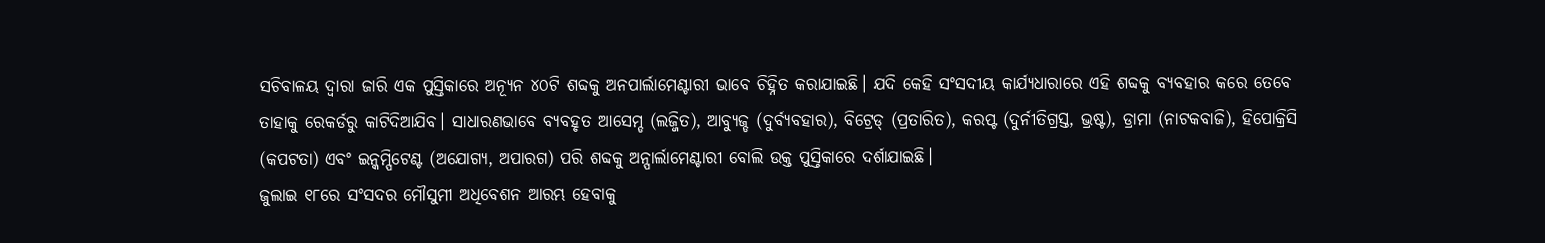ସଚିବାଳୟ ଦ୍ୱାରା ଜାରି ଏକ ପୁସ୍ତିକାରେ ଅନ୍ୟୂନ ୪୦ଟି ଶବ୍ଦକୁ ଅନପାର୍ଲାମେଣ୍ଟାରୀ ଭାବେ ଚିହ୍ନିତ କରାଯାଇଛି। ଯଦି କେହି ସଂସଦୀୟ କାର୍ଯ୍ୟଧାରାରେ ଏହି ଶବ୍ଦକୁ ବ୍ୟବହାର କରେ ତେବେ ତାହାକୁ ରେକର୍ଡରୁ କାଟିଦିଆଯିବ। ସାଧାରଣଭାବେ ବ୍ୟବହୃତ ଆସେମ୍ଡ (ଲଜ୍ଜିତ), ଆବ୍ୟୁଜ୍ଡ (ଦୁର୍ବ୍ୟବହାର), ବିଟ୍ରେଡ୍ (ପ୍ରତାରିତ), କରପ୍ଟ (ଦୁର୍ନୀତିଗ୍ରସ୍ତ, ଭ୍ରଷ୍ଟ), ଡ୍ରାମା (ନାଟକବାଜି), ହିପୋକ୍ରିସି (କପଟତା) ଏବଂ ଇନ୍କମ୍ପିଟେଣ୍ଟ (ଅଯୋଗ୍ୟ, ଅପାରଗ) ପରି ଶବ୍ଦକୁ ଅନ୍ପାର୍ଲାମେଣ୍ଟାରୀ ବୋଲି ଉକ୍ତ ପୁସ୍ତିକାରେ ଦର୍ଶାଯାଇଛି।
ଜୁଲାଇ ୧୮ରେ ସଂସଦର ମୌସୁମୀ ଅଧିବେଶନ ଆରମ୍ଭ ହେବାକୁ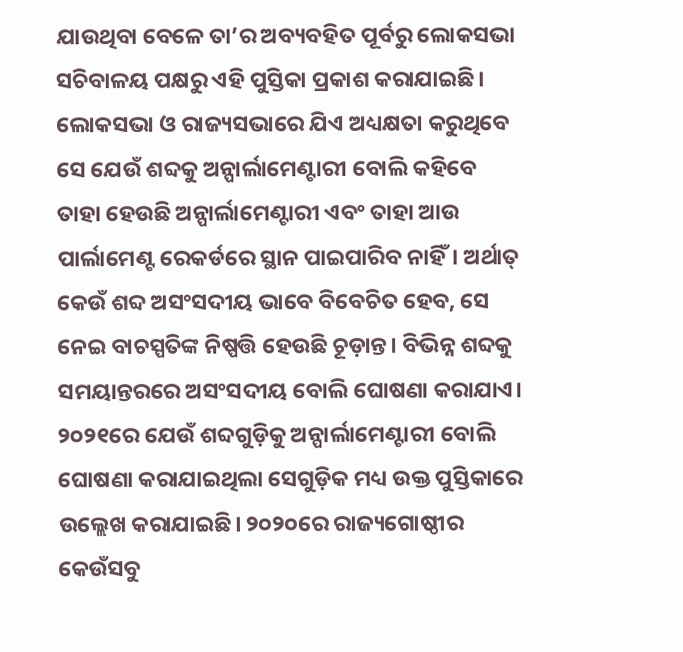ଯାଉଥିବା ବେଳେ ତା’ର ଅବ୍ୟବହିତ ପୂର୍ବରୁ ଲୋକସଭା ସଚିବାଳୟ ପକ୍ଷରୁ ଏହି ପୁସ୍ତିକା ପ୍ରକାଶ କରାଯାଇଛି। ଲୋକସଭା ଓ ରାଜ୍ୟସଭାରେ ଯିଏ ଅଧ୍ୟକ୍ଷତା କରୁଥିବେ ସେ ଯେଉଁ ଶବ୍ଦକୁ ଅନ୍ପାର୍ଲାମେଣ୍ଟାରୀ ବୋଲି କହିବେ ତାହା ହେଉଛି ଅନ୍ପାର୍ଲାମେଣ୍ଟାରୀ ଏବଂ ତାହା ଆଉ ପାର୍ଲାମେଣ୍ଟ ରେକର୍ଡରେ ସ୍ଥାନ ପାଇପାରିବ ନାହିଁ। ଅର୍ଥାତ୍ କେଉଁ ଶବ୍ଦ ଅସଂସଦୀୟ ଭାବେ ବିବେଚିତ ହେବ, ସେ ନେଇ ବାଚସ୍ପତିଙ୍କ ନିଷ୍ପତ୍ତି ହେଉଛି ଚୂଡ଼ାନ୍ତ। ବିଭିନ୍ନ ଶବ୍ଦକୁ ସମୟାନ୍ତରରେ ଅସଂସଦୀୟ ବୋଲି ଘୋଷଣା କରାଯାଏ। ୨୦୨୧ରେ ଯେଉଁ ଶବ୍ଦଗୁଡ଼ିକୁ ଅନ୍ପାର୍ଲାମେଣ୍ଟାରୀ ବୋଲି ଘୋଷଣା କରାଯାଇଥିଲା ସେଗୁଡ଼ିକ ମଧ୍ୟ ଉକ୍ତ ପୁସ୍ତିକାରେ ଉଲ୍ଲେଖ କରାଯାଇଛି। ୨୦୨୦ରେ ରାଜ୍ୟଗୋଷ୍ଠୀର କେଉଁସବୁ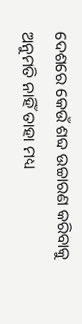ଦେଶରେ କେଉଁ ଶବ୍ଦ ଉଚ୍ଚାରଣ କରିବାକୁ ଅନୁମତି ନାହିଁ ତାହା ମଧ୍ୟ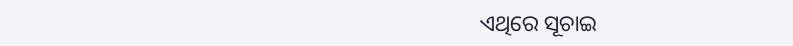ଏଥିରେ ସୂଚାଇ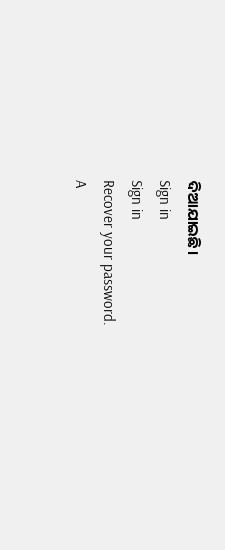ଦିଆଯାଇଛି।
Sign in
Sign in
Recover your password.
A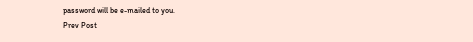password will be e-mailed to you.
Prev Post